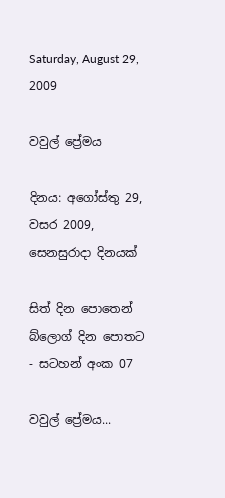Saturday, August 29, 2009

වවුල් ප්‍රේමය

දිනය: අගෝස්තු 29, වසර 2009, සෙනසුරාදා දිනයක්

සිත් දින පොතෙන් බ්ලොග් දින පොතට - සටහන් අංක 07

වවුල් ප්‍රේමය...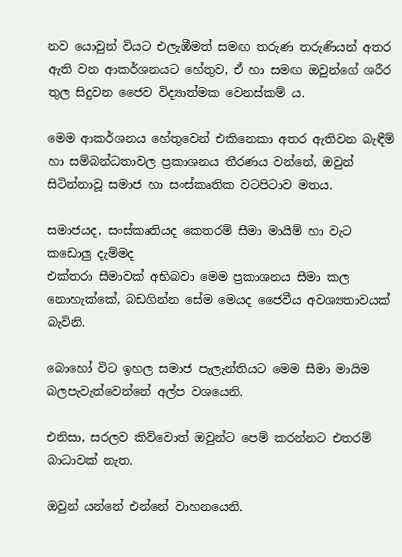නව යොවුන් වියට එලැඹීමත් සමඟ තරුණ තරුණියන් අතර ඇති වන ආකර්ශනයට හේතුව, ඒ හා සමඟ ඔවුන්ගේ ශරීර තුල සිදුවන ජෛව විද්‍යාත්මක වෙනස්කම් ය.

මෙම ආකර්ශනය හේතුවෙන් එකිනෙකා අතර ඇතිවන බැඳීම් හා සම්බන්ධතාවල ප්‍රකාශනය තීරණය වන්නේ, ඔවුන් සිටින්නාවූ සමාජ හා සංස්කෘතික වටපිටාව මතය.

සමාජයද, සංස්කෘතියද කෙතරම් සීමා මායිම් හා වැට කඩොලු දැම්මද
එක්තරා සීමාවක් අභිබවා මෙම ප්‍රකාශනය සීමා කල නොහැක්කේ, බඩගින්න සේම මෙයද ජෛවීය අවශ්‍යතාවයක් බැවිනි.

බොහෝ විට ඉහල සමාජ පැලැන්තියට මෙම සීමා මායිම බලපැවැත්වෙන්නේ අල්ප වශයෙනි.

එනිසා, සරලව කිව්වොත් ඔවුන්ට පෙම් කරන්නට එතරම් බාධාවක් නැත.

ඔවුන් යන්නේ එන්නේ වාහනයෙනි.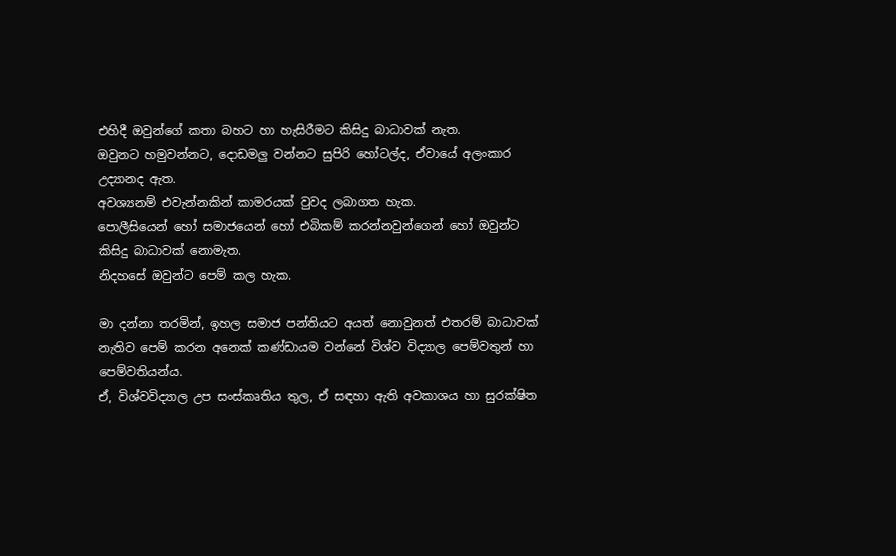එහිදී ඔවුන්ගේ කතා බහට හා හැසිරීමට කිසිදු බාධාවක් නැත.
ඔවුනට හමුවන්නට, දොඩමලු වන්නට සුපිරි හෝටල්ද, ඒවායේ අලංකාර උද්‍යානද ඇත.
අවශ්‍යනම් එවැන්නකින් කාමරයක් වුවද ලබාගත හැක.
පොලීසියෙන් හෝ සමාජයෙන් හෝ එබිකම් කරන්නවුන්ගෙන් හෝ ඔවුන්ට කිසිදු බාධාවක් නොමැත.
නිදහසේ ඔවුන්ට පෙම් කල හැක.

මා දන්නා තරමින්, ඉහල සමාජ පන්තියට අයත් නොවුනත් එතරම් බාධාවක් නැතිව පෙම් කරන අනෙක් කණ්ඩායම වන්නේ විශ්ව විද්‍යාල පෙම්වතුන් හා පෙම්වතියන්ය.
ඒ, විශ්වවිද්‍යාල උප සංස්කෘතිය තුල, ඒ සඳහා ඇති අවකාශය හා සුරක්ෂිත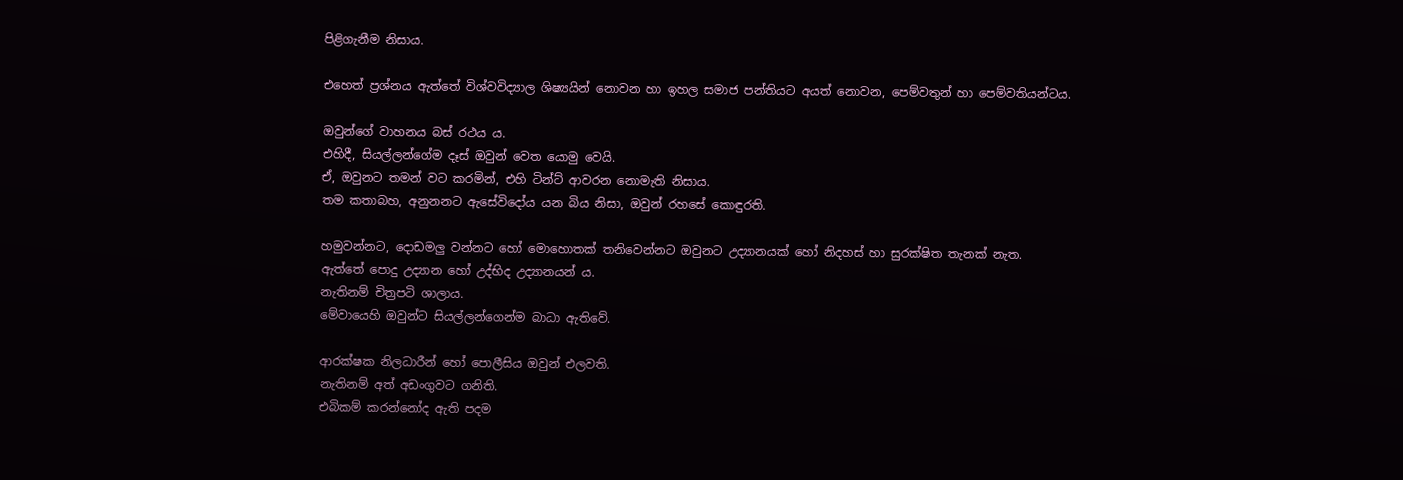පිළිගැනීම නිසාය.

එහෙත් ප්‍රශ්නය ඇත්තේ විශ්වවිද්‍යාල ශිෂ්‍යයින් නොවන හා ඉහල සමාජ පන්තියට අයත් නොවන, පෙම්වතුන් හා පෙම්වතියන්ටය.

ඔවුන්ගේ වාහනය බස් රථය ය.
එහිදී, සියල්ලන්ගේම දෑස් ඔවුන් වෙත යොමු වෙයි.
ඒ, ඔවුනට තමන් වට කරමින්, එහි ටින්ට් ආවරන නොමැති නිසාය.
තම කතාබහ, අනුනනට ඇසේවිදෝය යන බිය නිසා, ඔවුන් රහසේ කොඳුරති.

හමුවන්නට, දොඩමලු වන්නට හෝ මොහොතක් තනිවෙන්නට ඔවුනට උද්‍යානයක් හෝ නිදහස් හා සුරක්ෂිත තැනක් නැත.
ඇත්තේ පොදු උද්‍යාන හෝ උද්භිද උද්‍යානයන් ය.
නැතිනම් චිත්‍රපටි ශාලාය.
මේවායෙහි ඔවුන්ට සියල්ලන්ගෙන්ම බාධා ඇතිවේ.

ආරක්ෂක නිලධාරීන් හෝ පොලීසිය ඔවුන් එලවති.
නැතිනම් අත් අඩංගුවට ගනිති.
එබිකම් කරන්නෝද ඇති පදම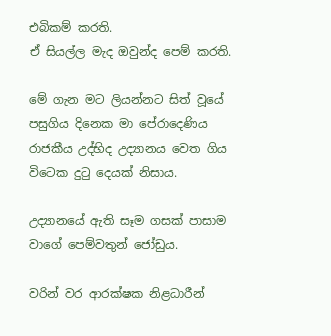එබිකම් කරති.
ඒ සියල්ල මැද ඔවුන්ද පෙම් කරති.

මේ ගැන මට ලියන්නට සිත් වූයේ පසුගිය දිනෙක මා පේරාදෙණිය රාජකීය උද්භිද උද්‍යානය වෙත ගිය විටෙක දුටු දෙයක් නිසාය.

උද්‍යානයේ ඇති සෑම ගසක් පාසාම වාගේ පෙම්වතුන් ජෝඩුය.

වරින් වර ආරක්ෂක නිළධාරීන්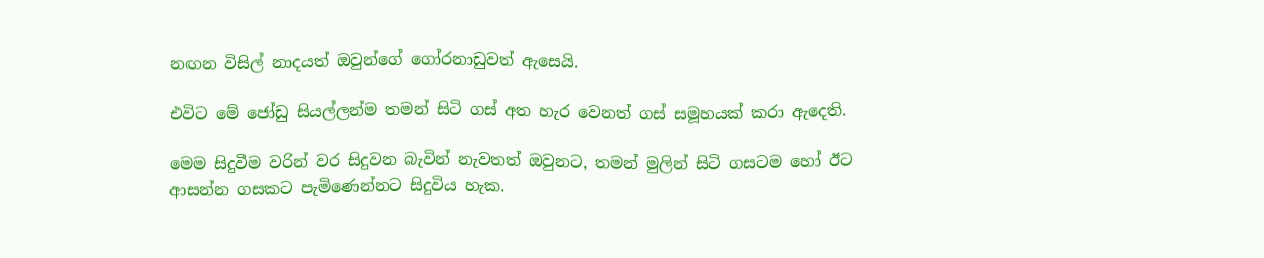නඟන විසිල් නාදයත් ඔවුන්ගේ ගෝරනාඩුවත් ඇසෙයි.

එවිට මේ ජෝඩු සියල්ලන්ම තමන් සිටි ගස් අත හැර වෙනත් ගස් සමූහයක් කරා ඇදෙති.

මෙම සිදුවීම වරින් වර සිදුවන බැවින් නැවතත් ඔවුනට, තමන් මුලින් සිටි ගසටම හෝ ඊට ආසන්න ගසකට පැමිණෙන්නට සිදුවිය හැක.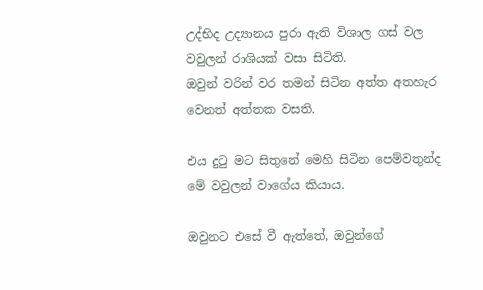උද්භිද උද්‍යානය පුරා ඇති විශාල ගස් වල වවුලන් රාශියක් වසා සිටිති.
ඔවුන් වරින් වර තමන් සිටින අත්ත අතහැර වෙනත් අත්තක වසති.

එය දුටු මට සිතුනේ මෙහි සිටින පෙම්වතුන්ද මේ වවුලන් වාගේය කියාය.

ඔවුනට එසේ වී ඇත්තේ, ඔවුන්ගේ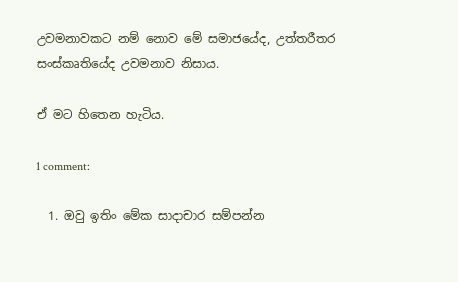උවමනාවකට නම් නොව මේ සමාජයේද, උත්තරීතර සංස්කෘතියේද උවමනාව නිසාය.

ඒ මට හිතෙන හැටිය.

1 comment:

  1. ඔවු ඉතිං මේක සාදාචාර සම්පන්න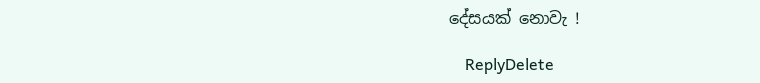දේසයක් නොවැ !

    ReplyDelete